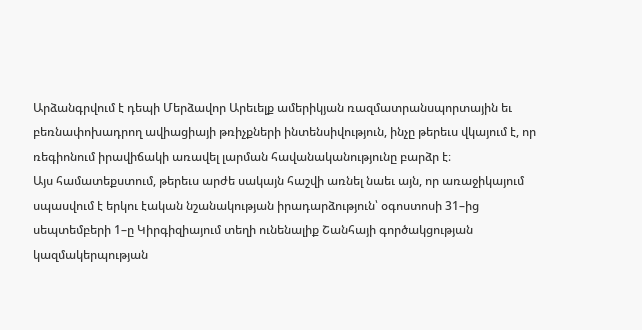Արձանգրվում է դեպի Մերձավոր Արեւելք ամերիկյան ռազմատրանսպորտային եւ բեռնափոխադրող ավիացիայի թռիչքների ինտենսիվություն, ինչը թերեւս վկայում է, որ ռեգիոնում իրավիճակի առավել լարման հավանականությունը բարձր է։
Այս համատեքստում, թերեւս արժե սակայն հաշվի առնել նաեւ այն, որ առաջիկայում սպասվում է երկու էական նշանակության իրադարձություն՝ օգոստոսի 31–ից սեպտեմբերի 1–ը Կիրգիզիայում տեղի ունենալիք Շանհայի գործակցության կազմակերպության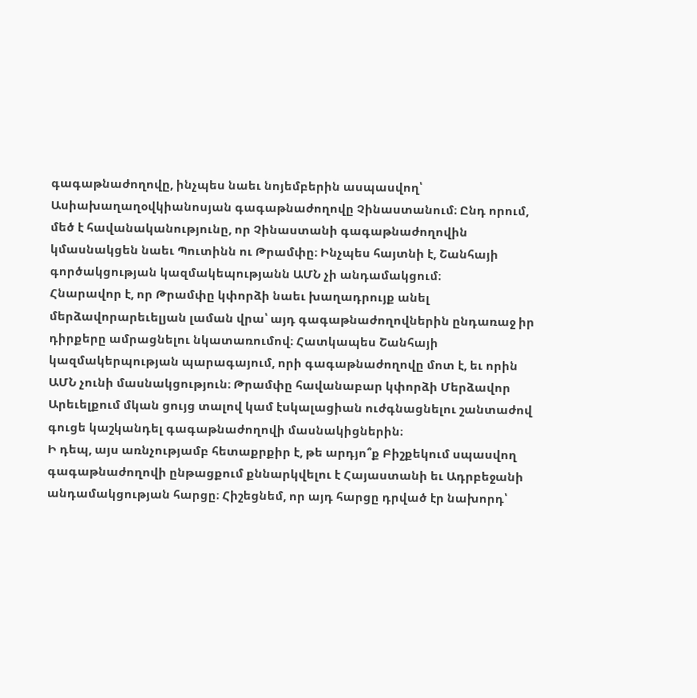գագաթնաժողովը, ինչպես նաեւ նոյեմբերին ասպասվող՝ Ասիախաղաղօվկիանոսյան գագաթնաժողովը Չինաստանում։ Ընդ որում, մեծ է հավանականությունը, որ Չինաստանի գագաթնաժողովին կմասնակցեն նաեւ Պուտինն ու Թրամփը։ Ինչպես հայտնի է, Շանհայի գործակցության կազմակեպությանն ԱՄՆ չի անդամակցում։
Հնարավոր է, որ Թրամփը կփորձի նաեւ խաղադրույք անել մերձավորարեւելյան լաման վրա՝ այդ գագաթնաժողովներին ընդառաջ իր դիրքերը ամրացնելու նկատառումով։ Հատկապես Շանհայի կազմակերպության պարագայում, որի գագաթնաժողովը մոտ է, եւ որին ԱՄՆ չունի մասնակցություն։ Թրամփը հավանաբար կփորձի Մերձավոր Արեւելքում մկան ցույց տալով կամ էսկալացիան ուժգնացնելու շանտաժով գուցե կաշկանդել գագաթնաժողովի մասնակիցներին։
Ի դեպ, այս առնչությամբ հետաքրքիր է, թե արդյո՞ք Բիշքեկում սպասվող գագաթնաժողովի ընթացքում քննարկվելու է Հայաստանի եւ Ադրբեջանի անդամակցության հարցը։ Հիշեցնեմ, որ այդ հարցը դրված էր նախորդ՝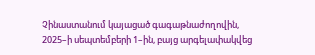Չինաստանում կայացած գագաթնաժողովին, 2025–ի սեպտեմբերի 1–ին, բայց արգելափակվեց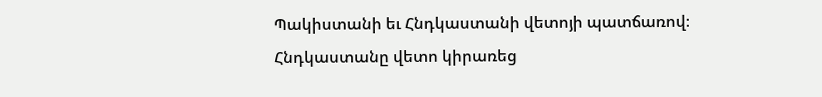Պակիստանի եւ Հնդկաստանի վետոյի պատճառով։ Հնդկաստանը վետո կիրառեց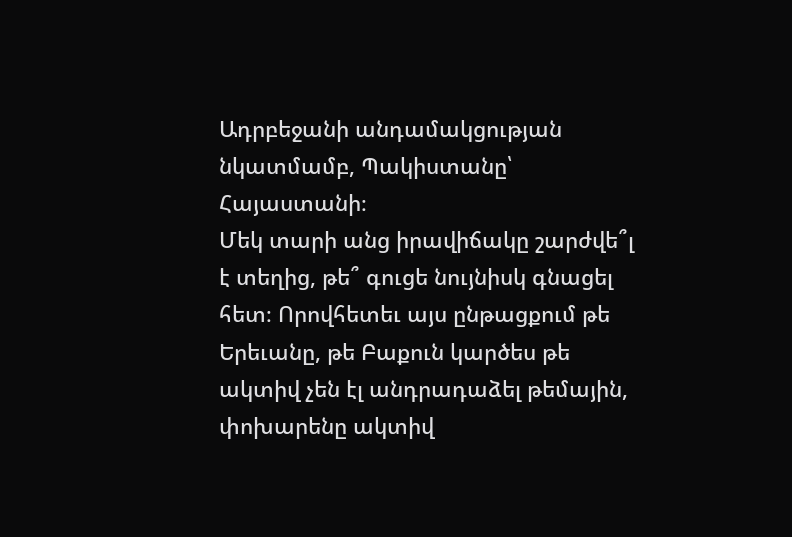Ադրբեջանի անդամակցության նկատմամբ, Պակիստանը՝ Հայաստանի։
Մեկ տարի անց իրավիճակը շարժվե՞լ է տեղից, թե՞ գուցե նույնիսկ գնացել հետ։ Որովհետեւ այս ընթացքում թե Երեւանը, թե Բաքուն կարծես թե ակտիվ չեն էլ անդրադաձել թեմային, փոխարենը ակտիվ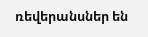ռեվերանսներ են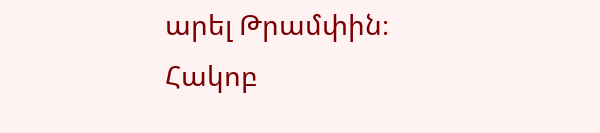արել Թրամփին։
Հակոբ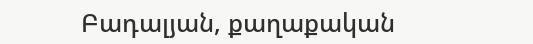Բադալյան, քաղաքական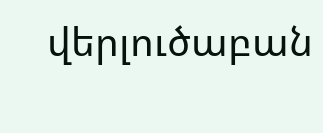վերլուծաբան